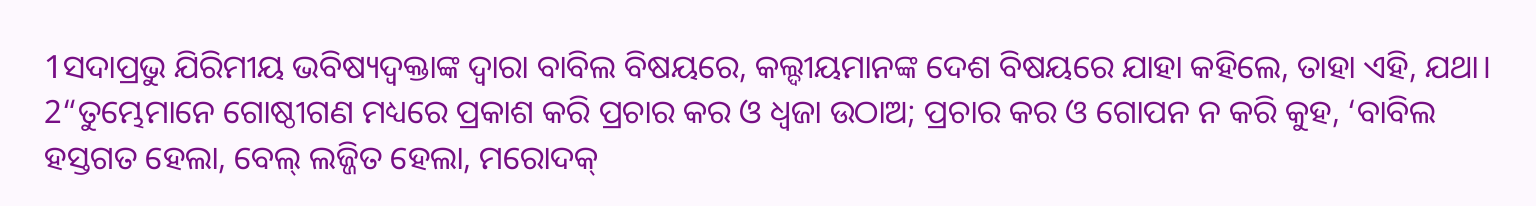1ସଦାପ୍ରଭୁ ଯିରିମୀୟ ଭବିଷ୍ୟଦ୍ବକ୍ତାଙ୍କ ଦ୍ୱାରା ବାବିଲ ବିଷୟରେ, କଲ୍ଦୀୟମାନଙ୍କ ଦେଶ ବିଷୟରେ ଯାହା କହିଲେ, ତାହା ଏହି, ଯଥା।
2“ତୁମ୍ଭେମାନେ ଗୋଷ୍ଠୀଗଣ ମଧ୍ୟରେ ପ୍ରକାଶ କରି ପ୍ରଚାର କର ଓ ଧ୍ୱଜା ଉଠାଅ; ପ୍ରଚାର କର ଓ ଗୋପନ ନ କରି କୁହ, ‘ବାବିଲ ହସ୍ତଗତ ହେଲା, ବେଲ୍ ଲଜ୍ଜିତ ହେଲା, ମରୋଦକ୍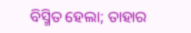ବିସ୍ମିତ ହେଲା; ତାହାର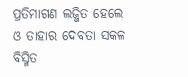ପ୍ରତିମାଗଣ ଲଜ୍ଜିତ ହେଲେ ଓ ତାହାର ଦେବତା ସକଳ ବିସ୍ମିତ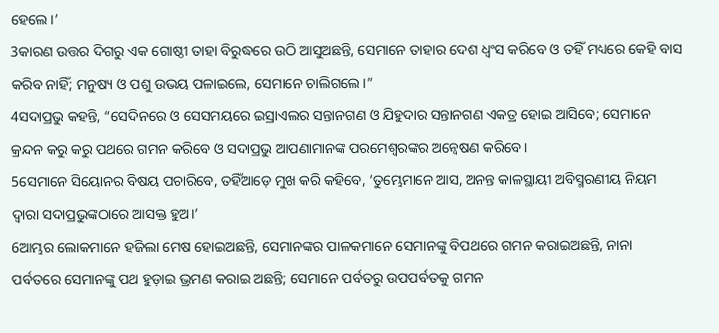ହେଲେ।’
3କାରଣ ଉତ୍ତର ଦିଗରୁ ଏକ ଗୋଷ୍ଠୀ ତାହା ବିରୁଦ୍ଧରେ ଉଠି ଆସୁଅଛନ୍ତି, ସେମାନେ ତାହାର ଦେଶ ଧ୍ୱଂସ କରିବେ ଓ ତହିଁ ମଧ୍ୟରେ କେହି ବାସ କରିବ ନାହିଁ; ମନୁଷ୍ୟ ଓ ପଶୁ ଉଭୟ ପଳାଇଲେ, ସେମାନେ ଚାଲିଗଲେ।”
4ସଦାପ୍ରଭୁ କହନ୍ତି, “ସେଦିନରେ ଓ ସେସମୟରେ ଇସ୍ରାଏଲର ସନ୍ତାନଗଣ ଓ ଯିହୁଦାର ସନ୍ତାନଗଣ ଏକତ୍ର ହୋଇ ଆସିବେ; ସେମାନେ କ୍ରନ୍ଦନ କରୁ କରୁ ପଥରେ ଗମନ କରିବେ ଓ ସଦାପ୍ରଭୁ ଆପଣାମାନଙ୍କ ପରମେଶ୍ୱରଙ୍କର ଅନ୍ୱେଷଣ କରିବେ।
5ସେମାନେ ସିୟୋନର ବିଷୟ ପଚାରିବେ, ତହିଁଆଡ଼େ ମୁଖ କରି କହିବେ, ‘ତୁମ୍ଭେମାନେ ଆସ, ଅନନ୍ତ କାଳସ୍ଥାୟୀ ଅବିସ୍ମରଣୀୟ ନିୟମ ଦ୍ୱାରା ସଦାପ୍ରଭୁଙ୍କଠାରେ ଆସକ୍ତ ହୁଅ।’
6ଆମ୍ଭର ଲୋକମାନେ ହଜିଲା ମେଷ ହୋଇଅଛନ୍ତି, ସେମାନଙ୍କର ପାଳକମାନେ ସେମାନଙ୍କୁ ବିପଥରେ ଗମନ କରାଇଅଛନ୍ତି, ନାନା ପର୍ବତରେ ସେମାନଙ୍କୁ ପଥ ହୁଡ଼ାଇ ଭ୍ରମଣ କରାଇ ଅଛନ୍ତି; ସେମାନେ ପର୍ବତରୁ ଉପପର୍ବତକୁ ଗମନ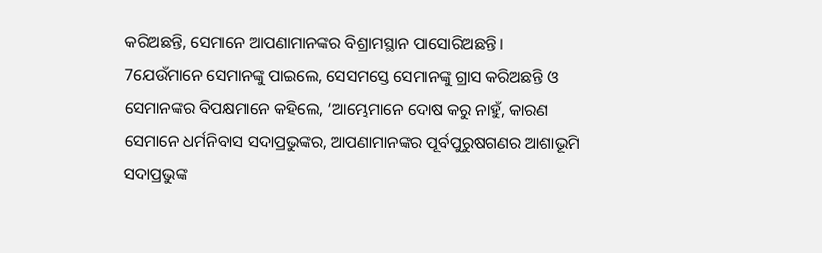କରିଅଛନ୍ତି, ସେମାନେ ଆପଣାମାନଙ୍କର ବିଶ୍ରାମସ୍ଥାନ ପାସୋରିଅଛନ୍ତି।
7ଯେଉଁମାନେ ସେମାନଙ୍କୁ ପାଇଲେ, ସେସମସ୍ତେ ସେମାନଙ୍କୁ ଗ୍ରାସ କରିଅଛନ୍ତି ଓ ସେମାନଙ୍କର ବିପକ୍ଷମାନେ କହିଲେ, ‘ଆମ୍ଭେମାନେ ଦୋଷ କରୁ ନାହୁଁ, କାରଣ ସେମାନେ ଧର୍ମନିବାସ ସଦାପ୍ରଭୁଙ୍କର, ଆପଣାମାନଙ୍କର ପୂର୍ବପୁରୁଷଗଣର ଆଶାଭୂମି ସଦାପ୍ରଭୁଙ୍କ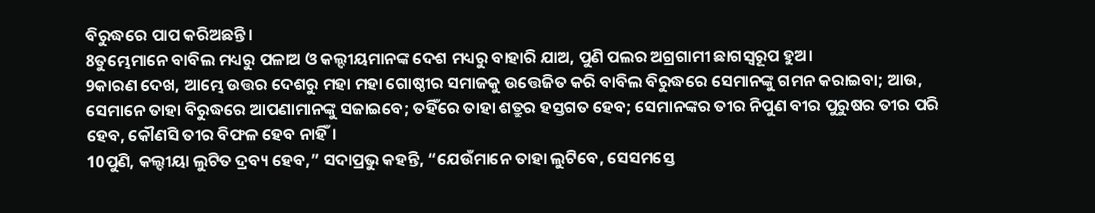ବିରୁଦ୍ଧରେ ପାପ କରିଅଛନ୍ତି।
8ତୁମ୍ଭେମାନେ ବାବିଲ ମଧ୍ୟରୁ ପଳାଅ ଓ କଲ୍ଦୀୟମାନଙ୍କ ଦେଶ ମଧ୍ୟରୁ ବାହାରି ଯାଅ, ପୁଣି ପଲର ଅଗ୍ରଗାମୀ ଛାଗସ୍ୱରୂପ ହୁଅ।
9କାରଣ ଦେଖ, ଆମ୍ଭେ ଉତ୍ତର ଦେଶରୁ ମହା ମହା ଗୋଷ୍ଠୀର ସମାଜକୁ ଉତ୍ତେଜିତ କରି ବାବିଲ ବିରୁଦ୍ଧରେ ସେମାନଙ୍କୁ ଗମନ କରାଇବା; ଆଉ, ସେମାନେ ତାହା ବିରୁଦ୍ଧରେ ଆପଣାମାନଙ୍କୁ ସଜାଇବେ; ତହିଁରେ ତାହା ଶତ୍ରୁର ହସ୍ତଗତ ହେବ; ସେମାନଙ୍କର ତୀର ନିପୁଣ ବୀର ପୁରୁଷର ତୀର ପରି ହେବ, କୌଣସି ତୀର ବିଫଳ ହେବ ନାହିଁ।
10ପୁଣି, କଲ୍ଦୀୟା ଲୁଟିତ ଦ୍ରବ୍ୟ ହେବ,” ସଦାପ୍ରଭୁ କହନ୍ତି, “ଯେଉଁମାନେ ତାହା ଲୁଟିବେ, ସେସମସ୍ତେ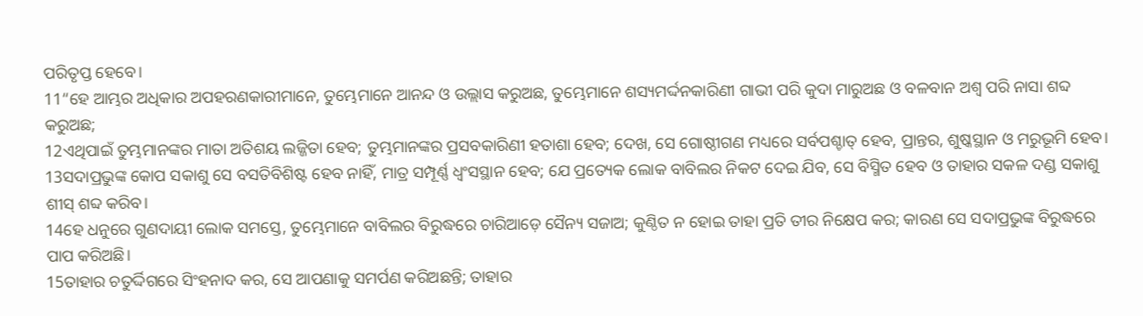ପରିତୃପ୍ତ ହେବେ।
11“ହେ ଆମ୍ଭର ଅଧିକାର ଅପହରଣକାରୀମାନେ, ତୁମ୍ଭେମାନେ ଆନନ୍ଦ ଓ ଉଲ୍ଲାସ କରୁଅଛ, ତୁମ୍ଭେମାନେ ଶସ୍ୟମର୍ଦ୍ଦନକାରିଣୀ ଗାଭୀ ପରି କୁଦା ମାରୁଅଛ ଓ ବଳବାନ ଅଶ୍ୱ ପରି ନାସା ଶବ୍ଦ କରୁଅଛ;
12ଏଥିପାଇଁ ତୁମ୍ଭମାନଙ୍କର ମାତା ଅତିଶୟ ଲଜ୍ଜିତା ହେବ; ତୁମ୍ଭମାନଙ୍କର ପ୍ରସବକାରିଣୀ ହତାଶା ହେବ; ଦେଖ, ସେ ଗୋଷ୍ଠୀଗଣ ମଧ୍ୟରେ ସର୍ବପଶ୍ଚାତ୍ ହେବ, ପ୍ରାନ୍ତର, ଶୁଷ୍କସ୍ଥାନ ଓ ମରୁଭୂମି ହେବ।
13ସଦାପ୍ରଭୁଙ୍କ କୋପ ସକାଶୁ ସେ ବସତିବିଶିଷ୍ଟ ହେବ ନାହିଁ, ମାତ୍ର ସମ୍ପୂର୍ଣ୍ଣ ଧ୍ୱଂସସ୍ଥାନ ହେବ; ଯେ ପ୍ରତ୍ୟେକ ଲୋକ ବାବିଲର ନିକଟ ଦେଇ ଯିବ, ସେ ବିସ୍ମିତ ହେବ ଓ ତାହାର ସକଳ ଦଣ୍ଡ ସକାଶୁ ଶୀସ୍ ଶବ୍ଦ କରିବ।
14ହେ ଧନୁରେ ଗୁଣଦାୟୀ ଲୋକ ସମସ୍ତେ, ତୁମ୍ଭେମାନେ ବାବିଲର ବିରୁଦ୍ଧରେ ଚାରିଆଡ଼େ ସୈନ୍ୟ ସଜାଅ; କୁଣ୍ଠିତ ନ ହୋଇ ତାହା ପ୍ରତି ତୀର ନିକ୍ଷେପ କର; କାରଣ ସେ ସଦାପ୍ରଭୁଙ୍କ ବିରୁଦ୍ଧରେ ପାପ କରିଅଛି।
15ତାହାର ଚତୁର୍ଦ୍ଦିଗରେ ସିଂହନାଦ କର, ସେ ଆପଣାକୁ ସମର୍ପଣ କରିଅଛନ୍ତି; ତାହାର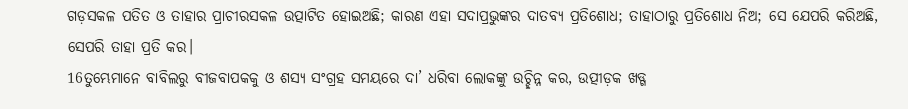ଗଡ଼ସକଳ ପତିତ ଓ ତାହାର ପ୍ରାଚୀରସକଳ ଉତ୍ପାଟିତ ହୋଇଅଛି; କାରଣ ଏହା ସଦାପ୍ରଭୁଙ୍କର ଦାତବ୍ୟ ପ୍ରତିଶୋଧ; ତାହାଠାରୁ ପ୍ରତିଶୋଧ ନିଅ; ସେ ଯେପରି କରିଅଛି, ସେପରି ତାହା ପ୍ରତି କର।
16ତୁମ୍ଭେମାନେ ବାବିଲରୁ ବୀଜବାପକକୁ ଓ ଶସ୍ୟ ସଂଗ୍ରହ ସମୟରେ ଦା’ ଧରିବା ଲୋକଙ୍କୁ ଉଚ୍ଛିନ୍ନ କର, ଉତ୍ପୀଡ଼କ ଖଡ୍ଗ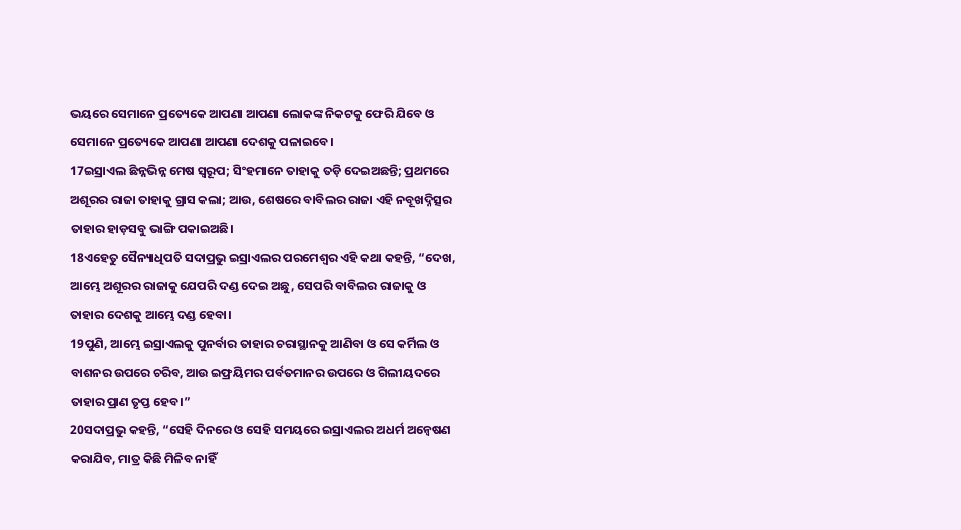ଭୟରେ ସେମାନେ ପ୍ରତ୍ୟେକେ ଆପଣା ଆପଣା ଲୋକଙ୍କ ନିକଟକୁ ଫେରି ଯିବେ ଓ ସେମାନେ ପ୍ରତ୍ୟେକେ ଆପଣା ଆପଣା ଦେଶକୁ ପଳାଇବେ।
17ଇସ୍ରାଏଲ ଛିନ୍ନଭିନ୍ନ ମେଷ ସ୍ୱରୂପ; ସିଂହମାନେ ତାହାକୁ ତଡ଼ି ଦେଇଅଛନ୍ତି; ପ୍ରଥମରେ ଅଶୂରର ରାଜା ତାହାକୁ ଗ୍ରାସ କଲା; ଆଉ, ଶେଷରେ ବାବିଲର ରାଜା ଏହି ନବୂଖଦ୍ନିତ୍ସର ତାହାର ହାଡ଼ସବୁ ଭାଙ୍ଗି ପକାଇଅଛି।
18ଏହେତୁ ସୈନ୍ୟାଧିପତି ସଦାପ୍ରଭୁ ଇସ୍ରାଏଲର ପରମେଶ୍ୱର ଏହି କଥା କହନ୍ତି, “ଦେଖ, ଆମ୍ଭେ ଅଶୂରର ରାଜାକୁ ଯେପରି ଦଣ୍ଡ ଦେଇ ଅଛୁ, ସେପରି ବାବିଲର ରାଜାକୁ ଓ ତାହାର ଦେଶକୁ ଆମ୍ଭେ ଦଣ୍ଡ ହେବା।
19ପୁଣି, ଆମ୍ଭେ ଇସ୍ରାଏଲକୁ ପୁନର୍ବାର ତାହାର ଚରାସ୍ଥାନକୁ ଆଣିବା ଓ ସେ କର୍ମିଲ ଓ ବାଶନର ଉପରେ ଚରିବ, ଆଉ ଇଫ୍ରୟିମର ପର୍ବତମାନର ଉପରେ ଓ ଗିଲୀୟଦରେ ତାହାର ପ୍ରାଣ ତୃପ୍ତ ହେବ।”
20ସଦାପ୍ରଭୁ କହନ୍ତି, “ସେହି ଦିନରେ ଓ ସେହି ସମୟରେ ଇସ୍ରାଏଲର ଅଧର୍ମ ଅନ୍ୱେଷଣ କରାଯିବ, ମାତ୍ର କିଛି ମିଳିବ ନାହିଁ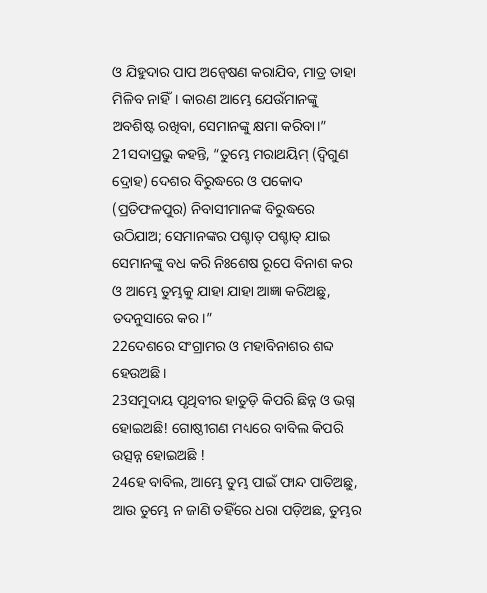ଓ ଯିହୁଦାର ପାପ ଅନ୍ୱେଷଣ କରାଯିବ, ମାତ୍ର ତାହା ମିଳିବ ନାହିଁ। କାରଣ ଆମ୍ଭେ ଯେଉଁମାନଙ୍କୁ ଅବଶିଷ୍ଟ ରଖିବା, ସେମାନଙ୍କୁ କ୍ଷମା କରିବା।”
21ସଦାପ୍ରଭୁ କହନ୍ତି, “ତୁମ୍ଭେ ମରାଥୟିମ୍ (ଦ୍ୱିଗୁଣ ଦ୍ରୋହ) ଦେଶର ବିରୁଦ୍ଧରେ ଓ ପକୋଦ (ପ୍ରତିଫଳପୁର) ନିବାସୀମାନଙ୍କ ବିରୁଦ୍ଧରେ ଉଠିଯାଅ; ସେମାନଙ୍କର ପଶ୍ଚାତ୍ ପଶ୍ଚାତ୍ ଯାଇ ସେମାନଙ୍କୁ ବଧ କରି ନିଃଶେଷ ରୂପେ ବିନାଶ କର ଓ ଆମ୍ଭେ ତୁମ୍ଭକୁ ଯାହା ଯାହା ଆଜ୍ଞା କରିଅଛୁ, ତଦନୁସାରେ କର।”
22ଦେଶରେ ସଂଗ୍ରାମର ଓ ମହାବିନାଶର ଶବ୍ଦ ହେଉଅଛି।
23ସମୁଦାୟ ପୃଥିବୀର ହାତୁଡ଼ି କିପରି ଛିନ୍ନ ଓ ଭଗ୍ନ ହୋଇଅଛି! ଗୋଷ୍ଠୀଗଣ ମଧ୍ୟରେ ବାବିଲ କିପରି ଉତ୍ସନ୍ନ ହୋଇଅଛି !
24ହେ ବାବିଲ, ଆମ୍ଭେ ତୁମ୍ଭ ପାଇଁ ଫାନ୍ଦ ପାତିଅଛୁ, ଆଉ ତୁମ୍ଭେ ନ ଜାଣି ତହିଁରେ ଧରା ପଡ଼ିଅଛ, ତୁମ୍ଭର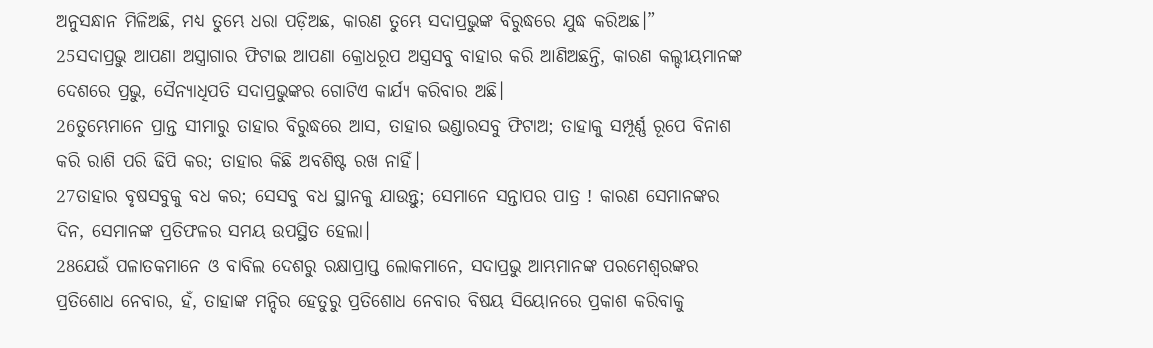ଅନୁସନ୍ଧାନ ମିଳିଅଛି, ମଧ୍ୟ ତୁମ୍ଭେ ଧରା ପଡ଼ିଅଛ, କାରଣ ତୁମ୍ଭେ ସଦାପ୍ରଭୁଙ୍କ ବିରୁଦ୍ଧରେ ଯୁଦ୍ଧ କରିଅଛ।”
25ସଦାପ୍ରଭୁ ଆପଣା ଅସ୍ତ୍ରାଗାର ଫିଟାଇ ଆପଣା କ୍ରୋଧରୂପ ଅସ୍ତ୍ରସବୁ ବାହାର କରି ଆଣିଅଛନ୍ତି, କାରଣ କଲ୍ଦୀୟମାନଙ୍କ ଦେଶରେ ପ୍ରଭୁ, ସୈନ୍ୟାଧିପତି ସଦାପ୍ରଭୁଙ୍କର ଗୋଟିଏ କାର୍ଯ୍ୟ କରିବାର ଅଛି।
26ତୁମ୍ଭେମାନେ ପ୍ରାନ୍ତ ସୀମାରୁ ତାହାର ବିରୁଦ୍ଧରେ ଆସ, ତାହାର ଭଣ୍ଡାରସବୁ ଫିଟାଅ; ତାହାକୁ ସମ୍ପୂର୍ଣ୍ଣ ରୂପେ ବିନାଶ କରି ରାଶି ପରି ଢିପି କର; ତାହାର କିଛି ଅବଶିଷ୍ଟ ରଖ ନାହିଁ।
27ତାହାର ବୃଷସବୁକୁ ବଧ କର; ସେସବୁ ବଧ ସ୍ଥାନକୁ ଯାଉନ୍ତୁ; ସେମାନେ ସନ୍ତାପର ପାତ୍ର ! କାରଣ ସେମାନଙ୍କର ଦିନ, ସେମାନଙ୍କ ପ୍ରତିଫଳର ସମୟ ଉପସ୍ଥିତ ହେଲା।
28ଯେଉଁ ପଳାତକମାନେ ଓ ବାବିଲ ଦେଶରୁ ରକ୍ଷାପ୍ରାପ୍ତ ଲୋକମାନେ, ସଦାପ୍ରଭୁ ଆମ୍ଭମାନଙ୍କ ପରମେଶ୍ୱରଙ୍କର ପ୍ରତିଶୋଧ ନେବାର, ହଁ, ତାହାଙ୍କ ମନ୍ଦିର ହେତୁରୁ ପ୍ରତିଶୋଧ ନେବାର ବିଷୟ ସିୟୋନରେ ପ୍ରକାଶ କରିବାକୁ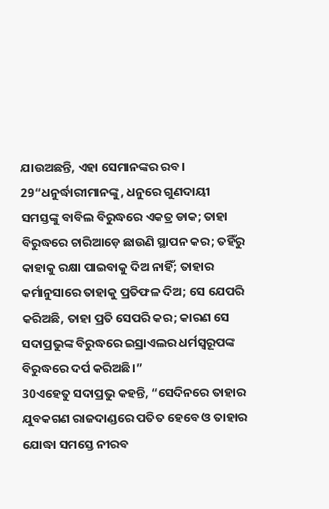ଯାଉଅଛନ୍ତି, ଏହା ସେମାନଙ୍କର ରବ।
29“ଧନୁର୍ଦ୍ଧାରୀମାନଙ୍କୁ, ଧନୁରେ ଗୁଣଦାୟୀ ସମସ୍ତଙ୍କୁ ବାବିଲ ବିରୁଦ୍ଧରେ ଏକତ୍ର ଡାକ; ତାହା ବିରୁଦ୍ଧରେ ଚାରିଆଡ଼େ ଛାଉଣି ସ୍ଥାପନ କର; ତହିଁରୁ କାହାକୁ ରକ୍ଷା ପାଇବାକୁ ଦିଅ ନାହିଁ; ତାହାର କର୍ମାନୁସାରେ ତାହାକୁ ପ୍ରତିଫଳ ଦିଅ; ସେ ଯେପରି କରିଅଛି, ତାହା ପ୍ରତି ସେପରି କର; କାରଣ ସେ ସଦାପ୍ରଭୁଙ୍କ ବିରୁଦ୍ଧରେ ଇସ୍ରାଏଲର ଧର୍ମସ୍ୱରୂପଙ୍କ ବିରୁଦ୍ଧରେ ଦର୍ପ କରିଅଛି।”
30ଏହେତୁ ସଦାପ୍ରଭୁ କହନ୍ତି, “ସେଦିନରେ ତାହାର ଯୁବକଗଣ ରାଜଦାଣ୍ଡରେ ପତିତ ହେବେ ଓ ତାହାର ଯୋଦ୍ଧା ସମସ୍ତେ ନୀରବ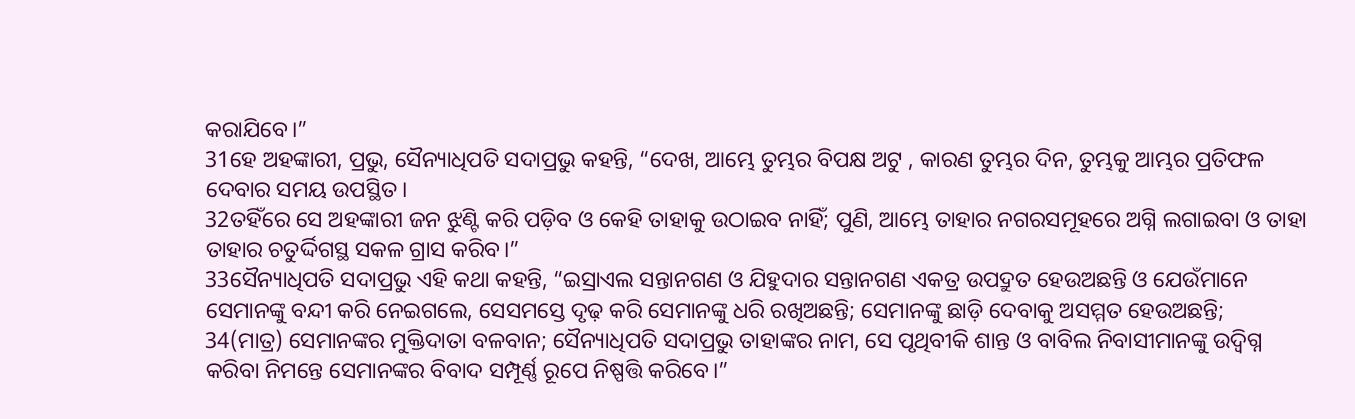କରାଯିବେ।”
31ହେ ଅହଙ୍କାରୀ, ପ୍ରଭୁ, ସୈନ୍ୟାଧିପତି ସଦାପ୍ରଭୁ କହନ୍ତି, “ଦେଖ, ଆମ୍ଭେ ତୁମ୍ଭର ବିପକ୍ଷ ଅଟୁ , କାରଣ ତୁମ୍ଭର ଦିନ, ତୁମ୍ଭକୁ ଆମ୍ଭର ପ୍ରତିଫଳ ଦେବାର ସମୟ ଉପସ୍ଥିତ।
32ତହିଁରେ ସେ ଅହଙ୍କାରୀ ଜନ ଝୁଣ୍ଟି କରି ପଡ଼ିବ ଓ କେହି ତାହାକୁ ଉଠାଇବ ନାହିଁ; ପୁଣି, ଆମ୍ଭେ ତାହାର ନଗରସମୂହରେ ଅଗ୍ନି ଲଗାଇବା ଓ ତାହା ତାହାର ଚତୁର୍ଦ୍ଦିଗସ୍ଥ ସକଳ ଗ୍ରାସ କରିବ।”
33ସୈନ୍ୟାଧିପତି ସଦାପ୍ରଭୁ ଏହି କଥା କହନ୍ତି, “ଇସ୍ରାଏଲ ସନ୍ତାନଗଣ ଓ ଯିହୁଦାର ସନ୍ତାନଗଣ ଏକତ୍ର ଉପଦ୍ରୁତ ହେଉଅଛନ୍ତି ଓ ଯେଉଁମାନେ ସେମାନଙ୍କୁ ବନ୍ଦୀ କରି ନେଇଗଲେ, ସେସମସ୍ତେ ଦୃଢ଼ କରି ସେମାନଙ୍କୁ ଧରି ରଖିଅଛନ୍ତି; ସେମାନଙ୍କୁ ଛାଡ଼ି ଦେବାକୁ ଅସମ୍ମତ ହେଉଅଛନ୍ତି;
34(ମାତ୍ର) ସେମାନଙ୍କର ମୁକ୍ତିଦାତା ବଳବାନ; ସୈନ୍ୟାଧିପତି ସଦାପ୍ରଭୁ ତାହାଙ୍କର ନାମ, ସେ ପୃଥିବୀକି ଶାନ୍ତ ଓ ବାବିଲ ନିବାସୀମାନଙ୍କୁ ଉଦ୍ବିଗ୍ନ କରିବା ନିମନ୍ତେ ସେମାନଙ୍କର ବିବାଦ ସମ୍ପୂର୍ଣ୍ଣ ରୂପେ ନିଷ୍ପତ୍ତି କରିବେ।”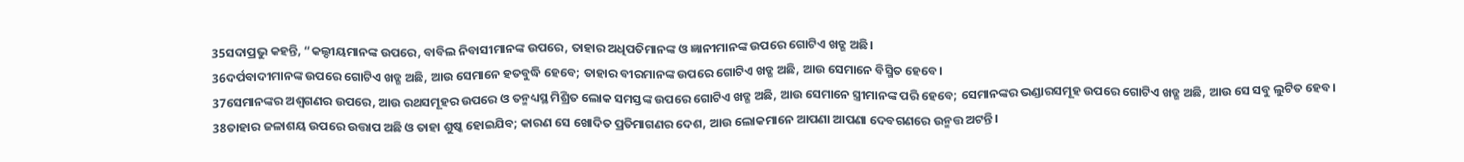35ସଦାପ୍ରଭୁ କହନ୍ତି, “କଲ୍ଦୀୟମାନଙ୍କ ଉପରେ, ବାବିଲ ନିବାସୀମାନଙ୍କ ଉପରେ, ତାହାର ଅଧିପତିମାନଙ୍କ ଓ ଜ୍ଞାନୀମାନଙ୍କ ଉପରେ ଗୋଟିଏ ଖଡ୍ଗ ଅଛି।
36ଦର୍ପବାଦୀମାନଙ୍କ ଉପରେ ଗୋଟିଏ ଖଡ୍ଗ ଅଛି, ଆଉ ସେମାନେ ହତବୁଦ୍ଧି ହେବେ; ତାହାର ବୀରମାନଙ୍କ ଉପରେ ଗୋଟିଏ ଖଡ୍ଗ ଅଛି, ଆଉ ସେମାନେ ବିସ୍ମିତ ହେବେ।
37ସେମାନଙ୍କର ଅଶ୍ୱଗଣର ଉପରେ, ଆଉ ରଥସମୂହର ଉପରେ ଓ ତନ୍ମଧ୍ୟସ୍ଥ ମିଶ୍ରିତ ଲୋକ ସମସ୍ତଙ୍କ ଉପରେ ଗୋଟିଏ ଖଡ୍ଗ ଅଛି, ଆଉ ସେମାନେ ସ୍ତ୍ରୀମାନଙ୍କ ପରି ହେବେ; ସେମାନଙ୍କର ଭଣ୍ଡାରସମୂହ ଉପରେ ଗୋଟିଏ ଖଡ୍ଗ ଅଛି, ଆଉ ସେ ସବୁ ଲୁଟିତ ହେବ।
38ତାହାର ଜଳାଶୟ ଉପରେ ଉତ୍ତାପ ଅଛି ଓ ତାହା ଶୁଷ୍କ ହୋଇଯିବ; କାରଣ ସେ ଖୋଦିତ ପ୍ରତିମାଗଣର ଦେଶ, ଆଉ ଲୋକମାନେ ଆପଣା ଆପଣା ଦେବଗଣରେ ଉନ୍ମତ୍ତ ଅଟନ୍ତି।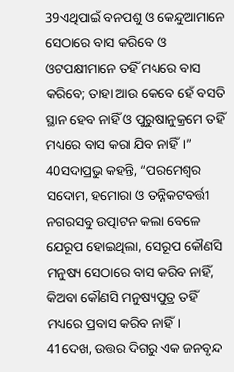39ଏଥିପାଇଁ ବନପଶୁ ଓ କେନ୍ଦୁଆମାନେ ସେଠାରେ ବାସ କରିବେ ଓ ଓଟପକ୍ଷୀମାନେ ତହିଁ ମଧ୍ୟରେ ବାସ କରିବେ; ତାହା ଆଉ କେବେ ହେଁ ବସତି ସ୍ଥାନ ହେବ ନାହିଁ ଓ ପୁରୁଷାନୁକ୍ରମେ ତହିଁ ମଧ୍ୟରେ ବାସ କରା ଯିବ ନାହିଁ।”
40ସଦାପ୍ରଭୁ କହନ୍ତି, “ପରମେଶ୍ୱର ସଦୋମ, ହମୋରା ଓ ତନ୍ନିକଟବର୍ତ୍ତୀ ନଗରସବୁ ଉତ୍ପାଟନ କଲା ବେଳେ ଯେରୂପ ହୋଇଥିଲା, ସେରୂପ କୌଣସି ମନୁଷ୍ୟ ସେଠାରେ ବାସ କରିବ ନାହିଁ, କିଅବା କୌଣସି ମନୁଷ୍ୟପୁତ୍ର ତହିଁ ମଧ୍ୟରେ ପ୍ରବାସ କରିବ ନାହିଁ।
41ଦେଖ, ଉତ୍ତର ଦିଗରୁ ଏକ ଜନବୃନ୍ଦ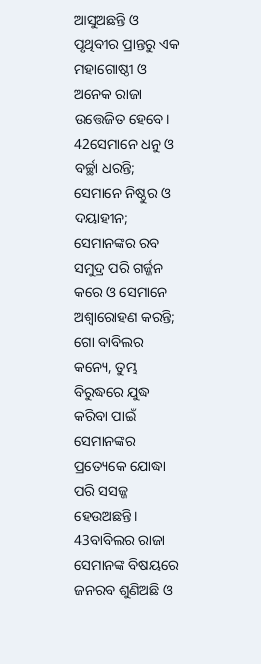ଆସୁଅଛନ୍ତି ଓ ପୃଥିବୀର ପ୍ରାନ୍ତରୁ ଏକ ମହାଗୋଷ୍ଠୀ ଓ ଅନେକ ରାଜା ଉତ୍ତେଜିତ ହେବେ।
42ସେମାନେ ଧନୁ ଓ ବର୍ଚ୍ଛା ଧରନ୍ତି; ସେମାନେ ନିଷ୍ଠୁର ଓ ଦୟାହୀନ; ସେମାନଙ୍କର ରବ ସମୁଦ୍ର ପରି ଗର୍ଜ୍ଜନ କରେ ଓ ସେମାନେ ଅଶ୍ୱାରୋହଣ କରନ୍ତି; ଗୋ ବାବିଲର କନ୍ୟେ, ତୁମ୍ଭ ବିରୁଦ୍ଧରେ ଯୁଦ୍ଧ କରିବା ପାଇଁ ସେମାନଙ୍କର ପ୍ରତ୍ୟେକେ ଯୋଦ୍ଧା ପରି ସସଜ୍ଜ ହେଉଅଛନ୍ତି।
43ବାବିଲର ରାଜା ସେମାନଙ୍କ ବିଷୟରେ ଜନରବ ଶୁଣିଅଛି ଓ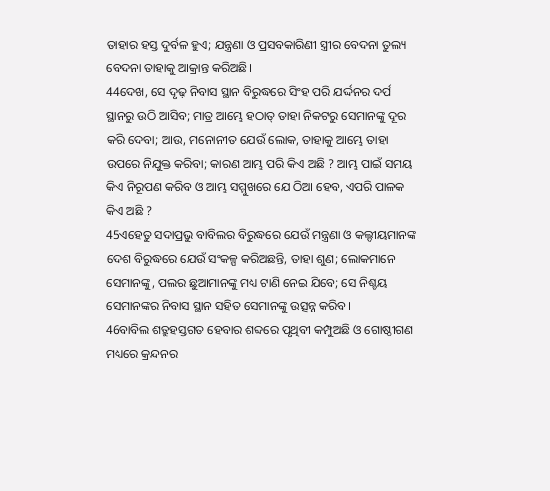ତାହାର ହସ୍ତ ଦୁର୍ବଳ ହୁଏ; ଯନ୍ତ୍ରଣା ଓ ପ୍ରସବକାରିଣୀ ସ୍ତ୍ରୀର ବେଦନା ତୁଲ୍ୟ ବେଦନା ତାହାକୁ ଆକ୍ରାନ୍ତ କରିଅଛି।
44ଦେଖ, ସେ ଦୃଢ଼ ନିବାସ ସ୍ଥାନ ବିରୁଦ୍ଧରେ ସିଂହ ପରି ଯର୍ଦ୍ଦନର ଦର୍ପ ସ୍ଥାନରୁ ଉଠି ଆସିବ; ମାତ୍ର ଆମ୍ଭେ ହଠାତ୍ ତାହା ନିକଟରୁ ସେମାନଙ୍କୁ ଦୂର କରି ଦେବା; ଆଉ, ମନୋନୀତ ଯେଉଁ ଲୋକ, ତାହାକୁ ଆମ୍ଭେ ତାହା ଉପରେ ନିଯୁକ୍ତ କରିବା; କାରଣ ଆମ୍ଭ ପରି କିଏ ଅଛି ? ଆମ୍ଭ ପାଇଁ ସମୟ କିଏ ନିରୂପଣ କରିବ ଓ ଆମ୍ଭ ସମ୍ମୁଖରେ ଯେ ଠିଆ ହେବ, ଏପରି ପାଳକ କିଏ ଅଛି ?
45ଏହେତୁ ସଦାପ୍ରଭୁ ବାବିଲର ବିରୁଦ୍ଧରେ ଯେଉଁ ମନ୍ତ୍ରଣା ଓ କଲ୍ଦୀୟମାନଙ୍କ ଦେଶ ବିରୁଦ୍ଧରେ ଯେଉଁ ସଂକଳ୍ପ କରିଅଛନ୍ତି, ତାହା ଶୁଣ; ଲୋକମାନେ ସେମାନଙ୍କୁ, ପଲର ଛୁଆମାନଙ୍କୁ ମଧ୍ୟ ଟାଣି ନେଇ ଯିବେ; ସେ ନିଶ୍ଚୟ ସେମାନଙ୍କର ନିବାସ ସ୍ଥାନ ସହିତ ସେମାନଙ୍କୁ ଉତ୍ସନ୍ନ କରିବ।
46ବାବିଲ ଶତ୍ରୁହସ୍ତଗତ ହେବାର ଶବ୍ଦରେ ପୃଥିବୀ କମ୍ପୁଅଛି ଓ ଗୋଷ୍ଠୀଗଣ ମଧ୍ୟରେ କ୍ରନ୍ଦନର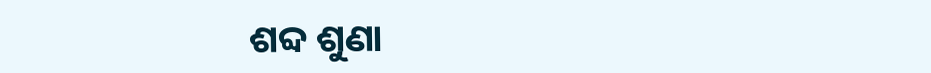ଶବ୍ଦ ଶୁଣା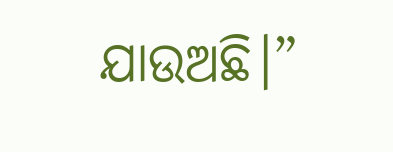ଯାଉଅଛି।”